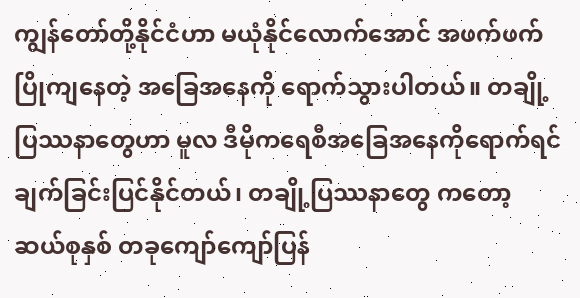ကျွန်တော်တို့နိုင်ငံဟာ မယုံနိုင်လောက်အောင် အဖက်ဖက် ပြိုကျနေတဲ့ အခြေအနေကို ရောက်သွားပါတယ်။ တချို့ပြဿနာတွေဟာ မူလ ဒီမိုကရေစီအခြေအနေကိုရောက်ရင် ချက်ခြင်းပြင်နိုင်တယ်၊ တချို့ပြဿနာတွေ ကတော့ ဆယ်စုနှစ် တခုကျော်ကျော်ပြန်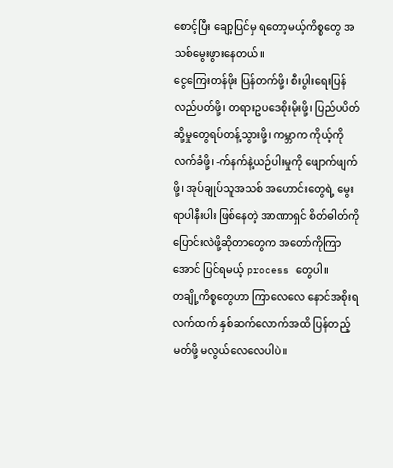စောင့်ပြီး ချော့ပြင်မှ ရတော့မယ့်ကိစ္စတွေ အသစ်မွေးဖွားနေတယ်။
ငွေကြေးတန်ဖိုး ပြန်တက်ဖို့၊ စီးပွါးရေးပြန်လည်ပတ်ဖို့၊ တရားဥပဒေစိုးမိုးဖို့၊ ပြည်ပပိတ်ဆို့မှုတွေရပ်တန့်သွားဖို့၊ ကမ္ဘာက ကိုယ့်ကိုလက်ခံဖို့၊ -က်နက်နဲ့ယဉ်ပါးမှုကို ဖျောက်ဖျက်ဖို့၊ အုပ်ချုပ်သူအသစ် အဟောင်းတွေရဲ့ မွေးရာပါနီးပါး ဖြစ်နေတဲ့ အာဏာရှင် စိတ်ဓါတ်ကို ပြောင်းလဲဖို့ဆိုတာတွေက အတော်ကိုကြာအောင် ပြင်ရမယ့် process တွေပါ။
တချို့ကိစ္စတွေဟာ ကြာလေလေ နောင်အစိုးရလက်ထက် နှစ်ဆက်လောက်အထိ ပြန်တည့်မတ်ဖို့ မလွယ်လေလေပါပဲ။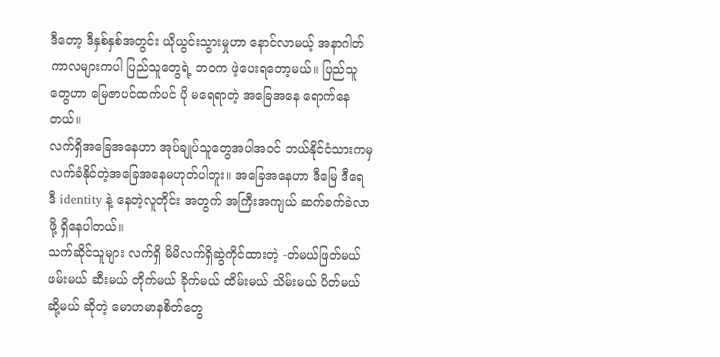ဒီတော့ ဒီနှစ်နှစ်အတွင်း ယိုယွင်းသွားမှုဟာ နောင်လာမယ့် အနာဂါတ်ကာလများကပါ ပြည်သူတွေရဲ့ ဘဝက ဖဲ့ပေးရတော့မယ်။ ပြည်သူတွေဟာ မြေဇာပင်ထက်ပင် ပို မရေရာတဲ့ အခြေအနေ ရောက်နေတယ်။
လက်ရှိအခြေအနေဟာ အုပ်ချုပ်သူတွေအပါအဝင် ဘယ်နိုင်ငံသားကမှ လက်ခံနိုင်တဲ့အခြေအနေမဟုတ်ပါဘူး။ အခြေအနေဟာ ဒီမြေ ဒီရေ ဒီ identity နဲ့ နေတဲ့လူတိုင်း အတွက် အကြီးအကျယ် ဆက်ခက်ခဲလာဖို့ ရှိနေပါတယ်။
သက်ဆိုင်သူများ လက်ရှိ မိမိလက်ရှိဆွဲကိုင်ထားတဲ့ -တ်မယ်ဖြတ်မယ် ဖမ်းမယ် ဆီးမယ် တိုက်မယ် ခိုက်မယ် ထိမ်းမယ် သိမ်းမယ် ပိတ်မယ် ဆို့မယ် ဆိုတဲ့ မောဟမာနစိတ်တွေ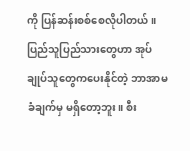ကို ပြန်ဆန်းစစ်စေလိုပါတယ်။ ပြည်သူပြည်သားတွေဟာ အုပ်ချုပ်သူတွေကပေးနိုင်တဲ့ ဘာအာမခံချက်မှ မရှိတော့ဘူး။ စီး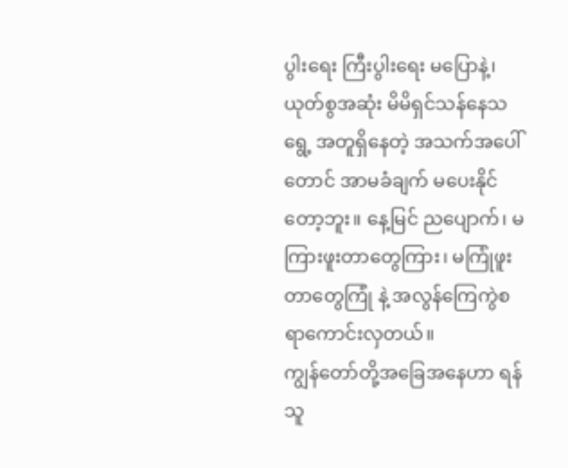ပွါးရေး ကြီးပွါးရေး မပြောနဲ့၊ ယုတ်စွအဆုံး မိမိရှင်သန်နေသရွေ့ အတူရှိနေတဲ့ အသက်အပေါ်တောင် အာမခံချက် မပေးနိုင်တော့ဘူး။ နေ့မြင် ညပျောက်၊ မကြားဖူးတာတွေကြား၊ မကြုံဖူးတာတွေကြုံ နဲ့ အလွန်ကြေကွဲစရာကောင်းလှတယ်။
ကျွန်တော်တို့အခြေအနေဟာ ရန်သူ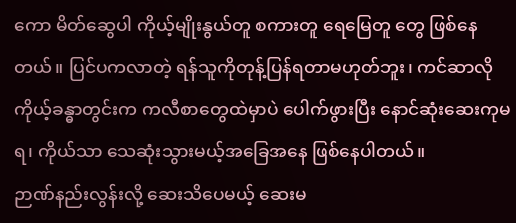ကော မိတ်ဆွေပါ ကိုယ့်မျိုးနွယ်တူ စကားတူ ရေမြေတူ တွေ ဖြစ်နေတယ်။ ပြင်ပကလာတဲ့ ရန်သူကိုတုန့်ပြန်ရတာမဟုတ်ဘူး၊ ကင်ဆာလို ကိုယ့်ခန္ဓာတွင်းက ကလီစာတွေထဲမှာပဲ ပေါက်ဖွားပြီး နောင်ဆုံးဆေးကုမရ၊ ကိုယ်သာ သေဆုံးသွားမယ့်အခြေအနေ ဖြစ်နေပါတယ်။
ဉာဏ်နည်းလွန်းလို့ ဆေးသိပေမယ့် ဆေးမ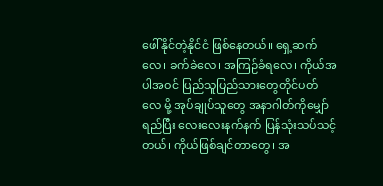ဖေါ်နိုင်တဲ့နိုင်ငံ ဖြစ်နေတယ်။ ရှေ့ဆက်လေ၊ ခက်ခဲလေ၊ အကြဉ်ခံရလေ၊ ကိုယ်အပါအဝင် ပြည်သူပြည်သားတွေတိုင်ပတ်လေ မို့ အုပ်ချုပ်သူတွေ အနာဂါတ်ကိုမျှော်ရည်ပြီး လေးလေးနက်နက် ပြန်သုံးသပ်သင့်တယ်၊ ကိုယ်ဖြစ်ချင်တာတွေ၊ အ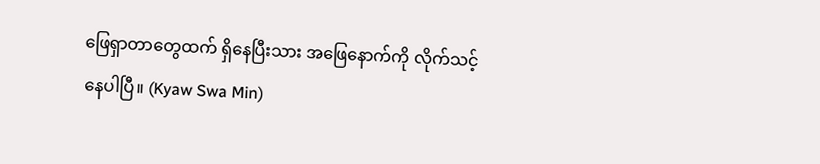ဖြေရှာတာတွေထက် ရှိနေပြီးသား အဖြေနောက်ကို လိုက်သင့်နေပါပြီ။ (Kyaw Swa Min)